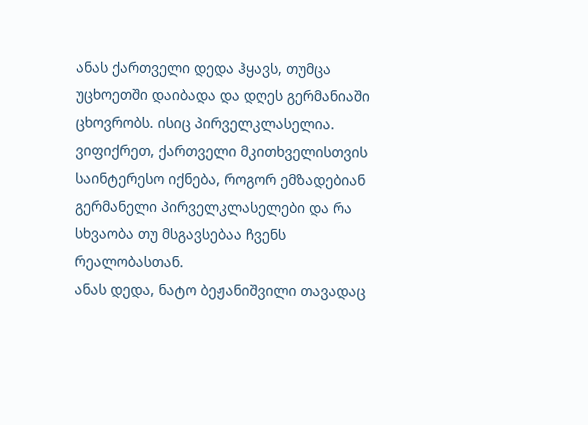ანას ქართველი დედა ჰყავს, თუმცა უცხოეთში დაიბადა და დღეს გერმანიაში ცხოვრობს. ისიც პირველკლასელია. ვიფიქრეთ, ქართველი მკითხველისთვის საინტერესო იქნება, როგორ ემზადებიან გერმანელი პირველკლასელები და რა სხვაობა თუ მსგავსებაა ჩვენს რეალობასთან.
ანას დედა, ნატო ბეჟანიშვილი თავადაც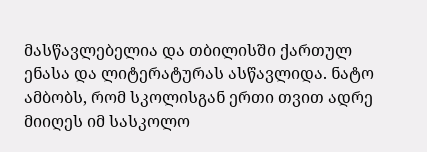მასწავლებელია და თბილისში ქართულ ენასა და ლიტერატურას ასწავლიდა. ნატო ამბობს, რომ სკოლისგან ერთი თვით ადრე მიიღეს იმ სასკოლო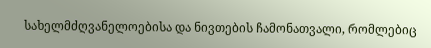სახელმძღვანელოებისა და ნივთების ჩამონათვალი, რომლებიც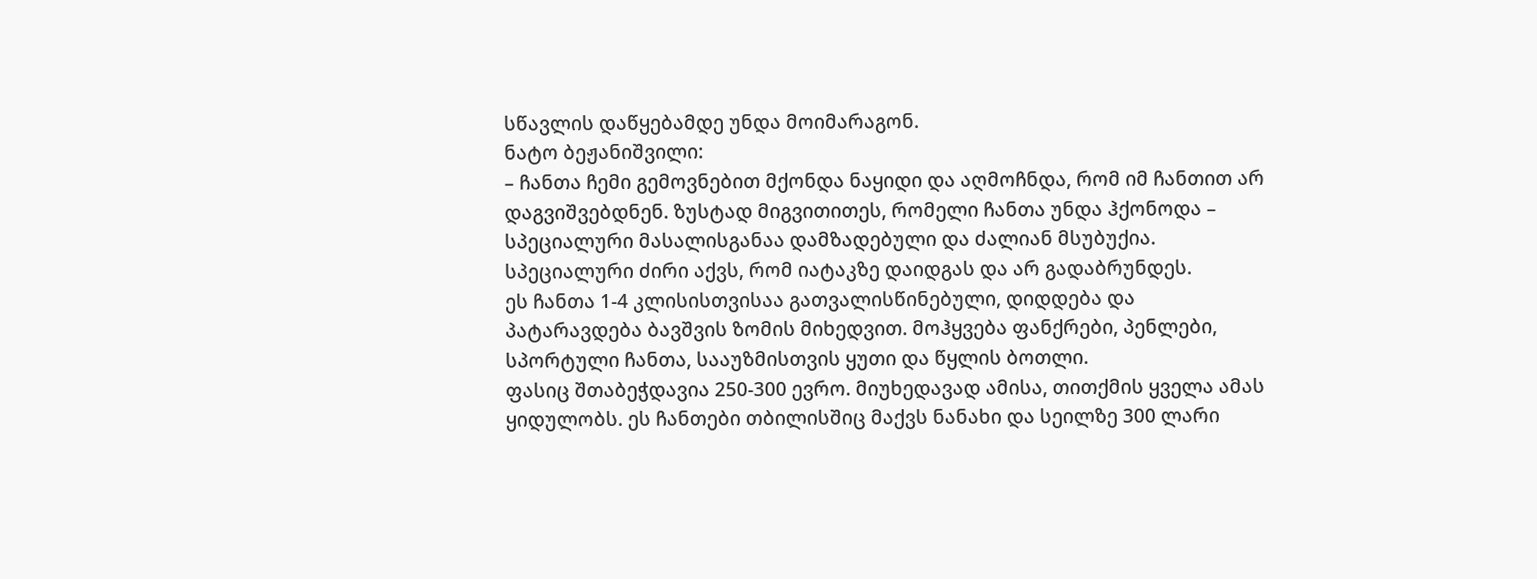სწავლის დაწყებამდე უნდა მოიმარაგონ.
ნატო ბეჟანიშვილი:
– ჩანთა ჩემი გემოვნებით მქონდა ნაყიდი და აღმოჩნდა, რომ იმ ჩანთით არ დაგვიშვებდნენ. ზუსტად მიგვითითეს, რომელი ჩანთა უნდა ჰქონოდა – სპეციალური მასალისგანაა დამზადებული და ძალიან მსუბუქია. სპეციალური ძირი აქვს, რომ იატაკზე დაიდგას და არ გადაბრუნდეს.
ეს ჩანთა 1-4 კლისისთვისაა გათვალისწინებული, დიდდება და პატარავდება ბავშვის ზომის მიხედვით. მოჰყვება ფანქრები, პენლები, სპორტული ჩანთა, სააუზმისთვის ყუთი და წყლის ბოთლი.
ფასიც შთაბეჭდავია 250-300 ევრო. მიუხედავად ამისა, თითქმის ყველა ამას ყიდულობს. ეს ჩანთები თბილისშიც მაქვს ნანახი და სეილზე 300 ლარი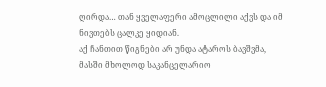ღირდა… თან ყველაფერი ამოცლილი აქვს და იმ ნივთებს ცალკე ყიდიან.
აქ ჩანთით წიგნები არ უნდა ატაროს ბავშვმა, მასში მხოლოდ საკანცელარიო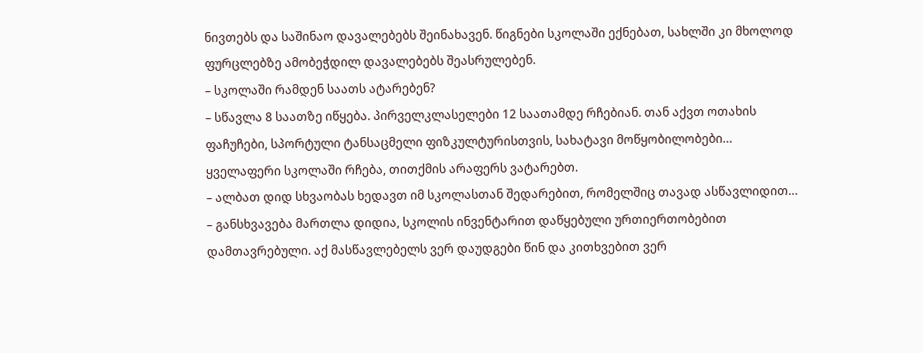ნივთებს და საშინაო დავალებებს შეინახავენ. წიგნები სკოლაში ექნებათ, სახლში კი მხოლოდ ფურცლებზე ამობეჭდილ დავალებებს შეასრულებენ.
– სკოლაში რამდენ საათს ატარებენ?
– სწავლა 8 საათზე იწყება. პირველკლასელები 12 საათამდე რჩებიან. თან აქვთ ოთახის ფაჩუჩები, სპორტული ტანსაცმელი ფიზკულტურისთვის, სახატავი მოწყობილობები… ყველაფერი სკოლაში რჩება, თითქმის არაფერს ვატარებთ.
– ალბათ დიდ სხვაობას ხედავთ იმ სკოლასთან შედარებით, რომელშიც თავად ასწავლიდით…
– განსხვავება მართლა დიდია, სკოლის ინვენტარით დაწყებული ურთიერთობებით დამთავრებული. აქ მასწავლებელს ვერ დაუდგები წინ და კითხვებით ვერ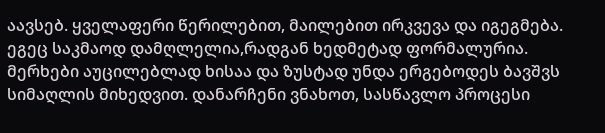აავსებ. ყველაფერი წერილებით, მაილებით ირკვევა და იგეგმება. ეგეც საკმაოდ დამღლელია,რადგან ხედმეტად ფორმალურია. მერხები აუცილებლად ხისაა და ზუსტად უნდა ერგებოდეს ბავშვს სიმაღლის მიხედვით. დანარჩენი ვნახოთ, სასწავლო პროცესი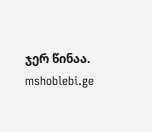ჯერ წინაა.
mshoblebi.ge